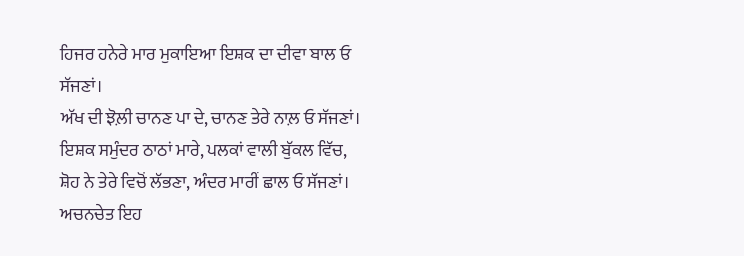ਹਿਜਰ ਹਨੇਰੇ ਮਾਰ ਮੁਕਾਇਆ ਇਸ਼ਕ ਦਾ ਦੀਵਾ ਬਾਲ ਓ ਸੱਜਣਾਂ।
ਅੱਖ ਦੀ ਝੋਲ਼ੀ ਚਾਨਣ ਪਾ ਦੇ, ਚਾਨਣ ਤੇਰੇ ਨਾਲ਼ ਓ ਸੱਜਣਾਂ।
ਇਸ਼ਕ ਸਮੁੰਦਰ ਠਾਠਾਂ ਮਾਰੇ, ਪਲਕਾਂ ਵਾਲੀ ਬੁੱਕਲ ਵਿੱਚ,
ਸ਼ੋਹ ਨੇ ਤੇਰੇ ਵਿਚੋਂ ਲੱਭਣਾ, ਅੰਦਰ ਮਾਰੀਂ ਛਾਲ ਓ ਸੱਜਣਾਂ।
ਅਚਨਚੇਤ ਇਹ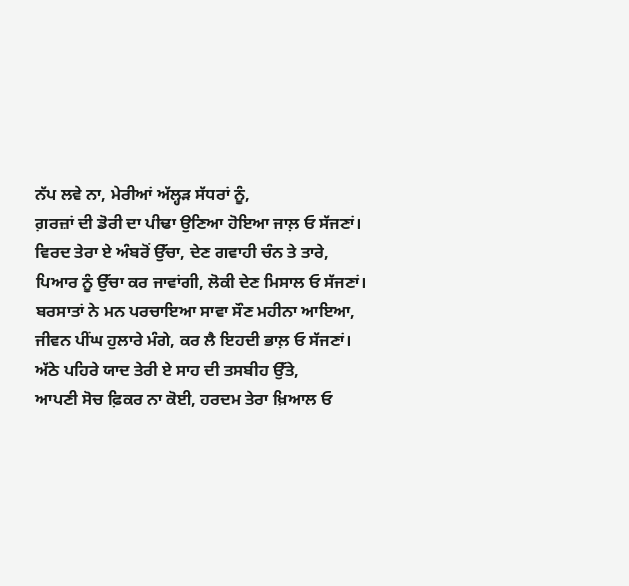ਨੱਪ ਲਵੇ ਨਾ, ਮੇਰੀਆਂ ਅੱਲ੍ਹੜ ਸੱਧਰਾਂ ਨੂੰ,
ਗ਼ਰਜ਼ਾਂ ਦੀ ਡੋਰੀ ਦਾ ਪੀਢਾ ਉਣਿਆ ਹੋਇਆ ਜਾਲ਼ ਓ ਸੱਜਣਾਂ।
ਵਿਰਦ ਤੇਰਾ ਏ ਅੰਬਰੋਂ ਉੱਚਾ, ਦੇਣ ਗਵਾਹੀ ਚੰਨ ਤੇ ਤਾਰੇ,
ਪਿਆਰ ਨੂੰ ਉੱਚਾ ਕਰ ਜਾਵਾਂਗੀ, ਲੋਕੀ ਦੇਣ ਮਿਸਾਲ ਓ ਸੱਜਣਾਂ।
ਬਰਸਾਤਾਂ ਨੇ ਮਨ ਪਰਚਾਇਆ ਸਾਵਾ ਸੌਣ ਮਹੀਨਾ ਆਇਆ,
ਜੀਵਨ ਪੀਂਘ ਹੁਲਾਰੇ ਮੰਗੇ, ਕਰ ਲੈ ਇਹਦੀ ਭਾਲ਼ ਓ ਸੱਜਣਾਂ।
ਅੱਠੇ ਪਹਿਰੇ ਯਾਦ ਤੇਰੀ ਏ ਸਾਹ ਦੀ ਤਸਬੀਹ ਉੱਤੇ,
ਆਪਣੀ ਸੋਚ ਫ਼ਿਕਰ ਨਾ ਕੋਈ, ਹਰਦਮ ਤੇਰਾ ਖ਼ਿਆਲ ਓ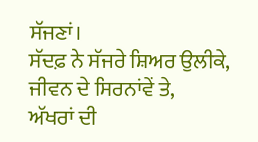ਸੱਜਣਾਂ।
ਸੱਦਫ਼ ਨੇ ਸੱਜਰੇ ਸ਼ਿਅਰ ਉਲੀਕੇ, ਜੀਵਨ ਦੇ ਸਿਰਨਾਂਵੇਂ ਤੇ,
ਅੱਖਰਾਂ ਦੀ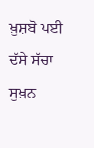ਖ਼ੁਸ਼ਬੋ ਪਈ ਦੱਸੇ ਸੱਚਾ ਸੁਖ਼ਨ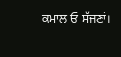ਕਮਾਲ ਓ ਸੱਜਣਾਂ।